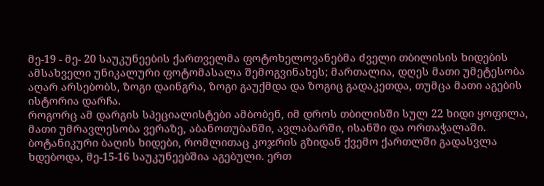მე-19 - მე- 20 საუკუნეების ქართველმა ფოტოხელოვანებმა ძველი თბილისის ხიდების ამსახველი უნიკალური ფოტომასალა შემოგვინახეს; მართალია, დღეს მათი უმეტესობა აღარ არსებობს, ზოგი დაინგრა, ზოგი გაუქმდა და ზოგიც გადაკეთდა, თუმცა მათი აგების ისტორია დარჩა.
როგორც ამ დარგის სპეციალისტები ამბობენ, იმ დროს თბილისში სულ 22 ხიდი ყოფილა, მათი უმრავლესობა ვერაზე, აბანოთუბანში, ავლაბარში, ისანში და ორთაჭალაში. ბოტანიკური ბაღის ხიდები, რომლითაც კოჯრის გზიდან ქვემო ქართლში გადასვლა ხდებოდა, მე-15-16 საუკუნეებშია აგებული. ერთ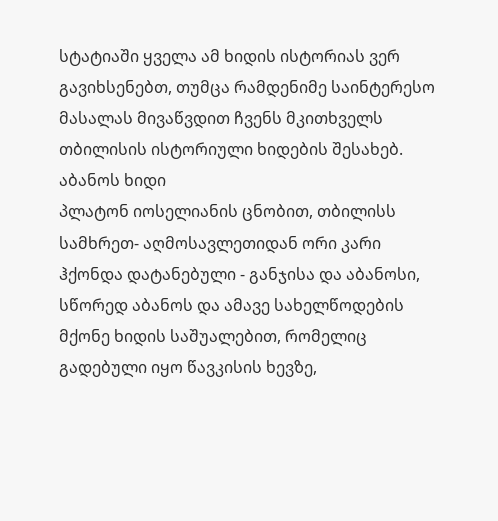სტატიაში ყველა ამ ხიდის ისტორიას ვერ გავიხსენებთ, თუმცა რამდენიმე საინტერესო მასალას მივაწვდით ჩვენს მკითხველს თბილისის ისტორიული ხიდების შესახებ.
აბანოს ხიდი
პლატონ იოსელიანის ცნობით, თბილისს სამხრეთ- აღმოსავლეთიდან ორი კარი ჰქონდა დატანებული - განჯისა და აბანოსი, სწორედ აბანოს და ამავე სახელწოდების მქონე ხიდის საშუალებით, რომელიც გადებული იყო წავკისის ხევზე,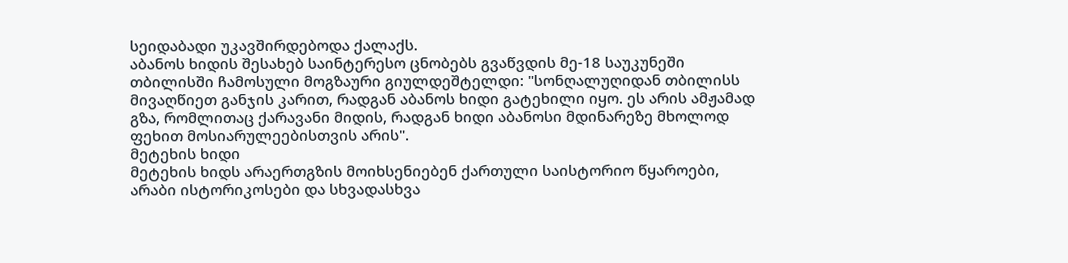სეიდაბადი უკავშირდებოდა ქალაქს.
აბანოს ხიდის შესახებ საინტერესო ცნობებს გვაწვდის მე-18 საუკუნეში თბილისში ჩამოსული მოგზაური გიულდეშტელდი: "სონღალუღიდან თბილისს მივაღწიეთ განჯის კარით, რადგან აბანოს ხიდი გატეხილი იყო. ეს არის ამჟამად გზა, რომლითაც ქარავანი მიდის, რადგან ხიდი აბანოსი მდინარეზე მხოლოდ ფეხით მოსიარულეებისთვის არის".
მეტეხის ხიდი
მეტეხის ხიდს არაერთგზის მოიხსენიებენ ქართული საისტორიო წყაროები, არაბი ისტორიკოსები და სხვადასხვა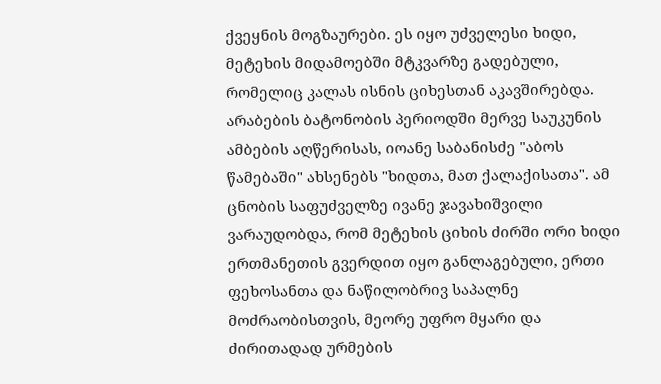ქვეყნის მოგზაურები. ეს იყო უძველესი ხიდი, მეტეხის მიდამოებში მტკვარზე გადებული, რომელიც კალას ისნის ციხესთან აკავშირებდა. არაბების ბატონობის პერიოდში მერვე საუკუნის ამბების აღწერისას, იოანე საბანისძე "აბოს წამებაში" ახსენებს "ხიდთა, მათ ქალაქისათა". ამ ცნობის საფუძველზე ივანე ჯავახიშვილი ვარაუდობდა, რომ მეტეხის ციხის ძირში ორი ხიდი ერთმანეთის გვერდით იყო განლაგებული, ერთი ფეხოსანთა და ნაწილობრივ საპალნე მოძრაობისთვის, მეორე უფრო მყარი და ძირითადად ურმების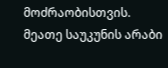მოძრაობისთვის.
მეათე საუკუნის არაბი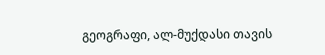გეოგრაფი, ალ-მუქდასი თავის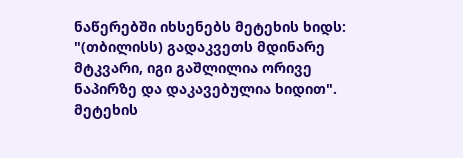ნაწერებში იხსენებს მეტეხის ხიდს: "(თბილისს) გადაკვეთს მდინარე მტკვარი, იგი გაშლილია ორივე ნაპირზე და დაკავებულია ხიდით". მეტეხის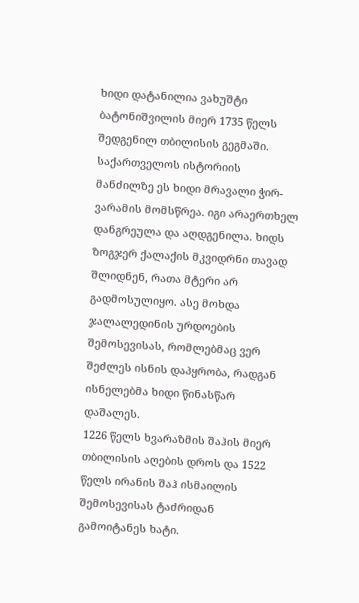ხიდი დატანილია ვახუშტი ბატონიშვილის მიერ 1735 წელს შედგენილ თბილისის გეგმაში.
საქართველოს ისტორიის მანძილზე ეს ხიდი მრავალი ჭირ-ვარამის მომსწრეა. იგი არაერთხელ დანგრეულა და აღდგენილა. ხიდს ზოგჯერ ქალაქის მკვიდრნი თავად შლიდნენ, რათა მტერი არ გადმოსულიყო. ასე მოხდა ჯალალედინის ურდოების შემოსევისას, რომლებმაც ვერ შეძლეს ისნის დაპყრობა, რადგან ისნელებმა ხიდი წინასწარ დაშალეს.
1226 წელს ხვარაზმის შაჰის მიერ თბილისის აღების დროს და 1522 წელს ირანის შაჰ ისმაილის შემოსევისას ტაძრიდან გამოიტანეს ხატი.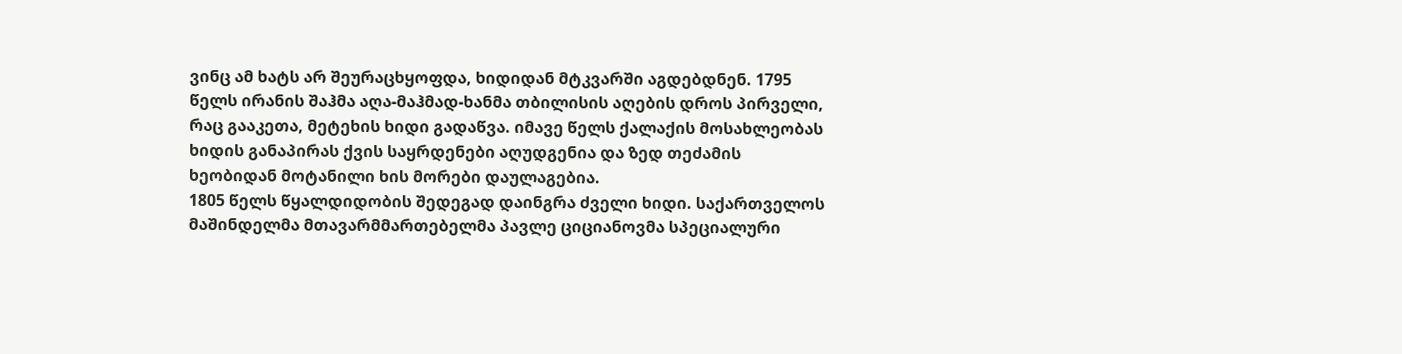ვინც ამ ხატს არ შეურაცხყოფდა, ხიდიდან მტკვარში აგდებდნენ. 1795 წელს ირანის შაჰმა აღა-მაჰმად-ხანმა თბილისის აღების დროს პირველი, რაც გააკეთა, მეტეხის ხიდი გადაწვა. იმავე წელს ქალაქის მოსახლეობას ხიდის განაპირას ქვის საყრდენები აღუდგენია და ზედ თეძამის ხეობიდან მოტანილი ხის მორები დაულაგებია.
1805 წელს წყალდიდობის შედეგად დაინგრა ძველი ხიდი. საქართველოს მაშინდელმა მთავარმმართებელმა პავლე ციციანოვმა სპეციალური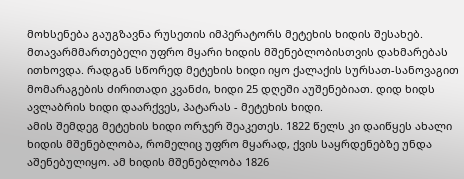მოხსენება გაუგზავნა რუსეთის იმპერატორს მეტეხის ხიდის შესახებ. მთავარმმართებელი უფრო მყარი ხიდის მშენებლობისთვის დახმარებას ითხოვდა. რადგან სწორედ მეტეხის ხიდი იყო ქალაქის სურსათ-სანოვაგით მომარაგების ძირითადი კვანძი, ხიდი 25 დღეში აუშენებიათ. დიდ ხიდს ავლაბრის ხიდი დაარქვეს, პატარას - მეტეხის ხიდი.
ამის შემდეგ მეტეხის ხიდი ორჯერ შეაკეთეს. 1822 წელს კი დაიწყეს ახალი ხიდის მშენებლობა, რომელიც უფრო მყარად, ქვის საყრდენებზე უნდა აშენებულიყო. ამ ხიდის მშენებლობა 1826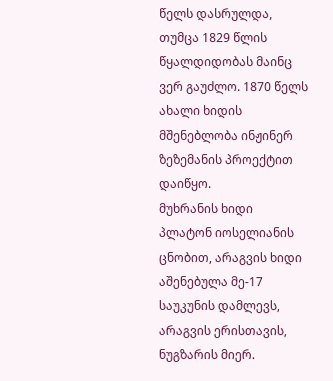წელს დასრულდა, თუმცა 1829 წლის წყალდიდობას მაინც ვერ გაუძლო. 1870 წელს ახალი ხიდის მშენებლობა ინჟინერ ზეზემანის პროექტით დაიწყო.
მუხრანის ხიდი
პლატონ იოსელიანის ცნობით, არაგვის ხიდი აშენებულა მე-17 საუკუნის დამლევს, არაგვის ერისთავის, ნუგზარის მიერ.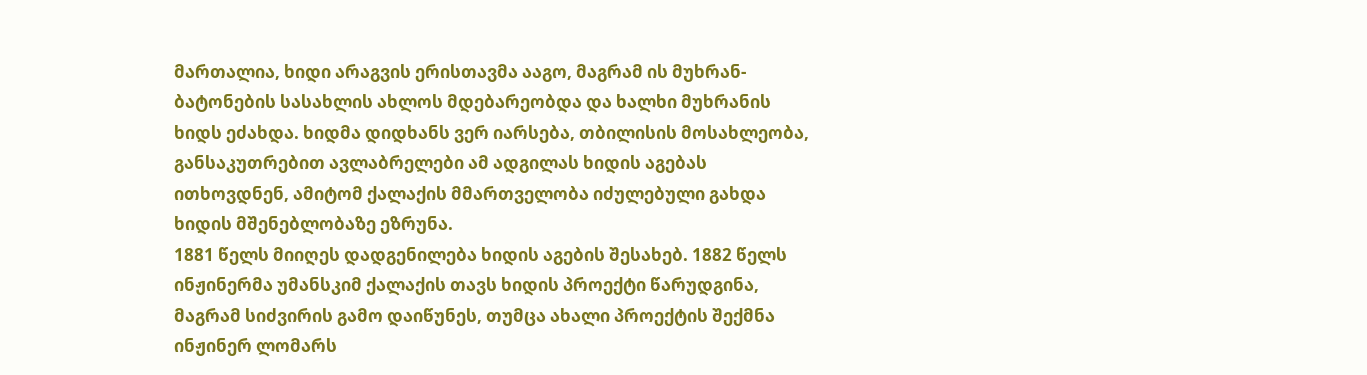მართალია, ხიდი არაგვის ერისთავმა ააგო, მაგრამ ის მუხრან-ბატონების სასახლის ახლოს მდებარეობდა და ხალხი მუხრანის ხიდს ეძახდა. ხიდმა დიდხანს ვერ იარსება, თბილისის მოსახლეობა, განსაკუთრებით ავლაბრელები ამ ადგილას ხიდის აგებას ითხოვდნენ, ამიტომ ქალაქის მმართველობა იძულებული გახდა ხიდის მშენებლობაზე ეზრუნა.
1881 წელს მიიღეს დადგენილება ხიდის აგების შესახებ. 1882 წელს ინჟინერმა უმანსკიმ ქალაქის თავს ხიდის პროექტი წარუდგინა, მაგრამ სიძვირის გამო დაიწუნეს, თუმცა ახალი პროექტის შექმნა ინჟინერ ლომარს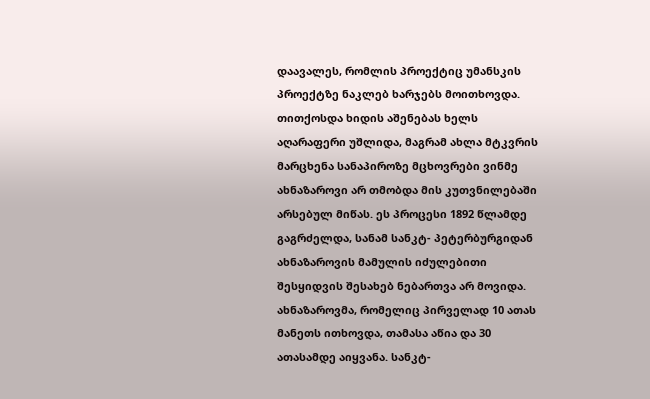დაავალეს, რომლის პროექტიც უმანსკის პროექტზე ნაკლებ ხარჯებს მოითხოვდა. თითქოსდა ხიდის აშენებას ხელს აღარაფერი უშლიდა, მაგრამ ახლა მტკვრის მარცხენა სანაპიროზე მცხოვრები ვინმე ახნაზაროვი არ თმობდა მის კუთვნილებაში არსებულ მიწას. ეს პროცესი 1892 წლამდე გაგრძელდა, სანამ სანკტ- პეტერბურგიდან ახნაზაროვის მამულის იძულებითი შესყიდვის შესახებ ნებართვა არ მოვიდა.
ახნაზაროვმა, რომელიც პირველად 10 ათას მანეთს ითხოვდა, თამასა აწია და 30 ათასამდე აიყვანა. სანკტ-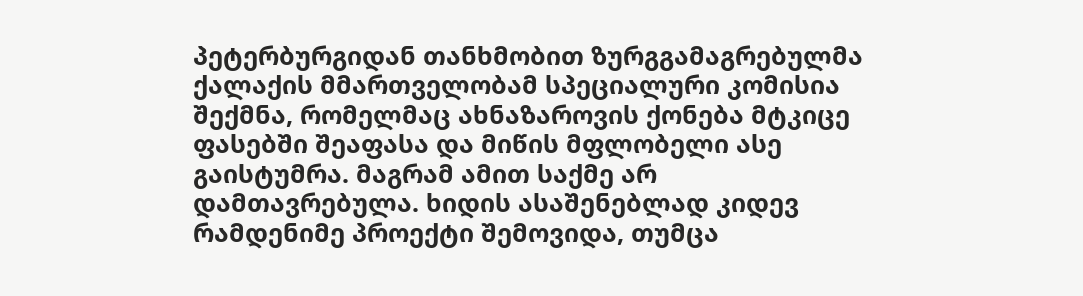პეტერბურგიდან თანხმობით ზურგგამაგრებულმა ქალაქის მმართველობამ სპეციალური კომისია შექმნა, რომელმაც ახნაზაროვის ქონება მტკიცე ფასებში შეაფასა და მიწის მფლობელი ასე გაისტუმრა. მაგრამ ამით საქმე არ დამთავრებულა. ხიდის ასაშენებლად კიდევ რამდენიმე პროექტი შემოვიდა, თუმცა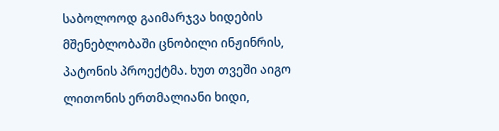საბოლოოდ გაიმარჯვა ხიდების მშენებლობაში ცნობილი ინჟინრის, პატონის პროექტმა. ხუთ თვეში აიგო ლითონის ერთმალიანი ხიდი,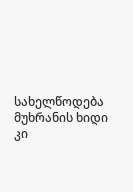სახელწოდება მუხრანის ხიდი კი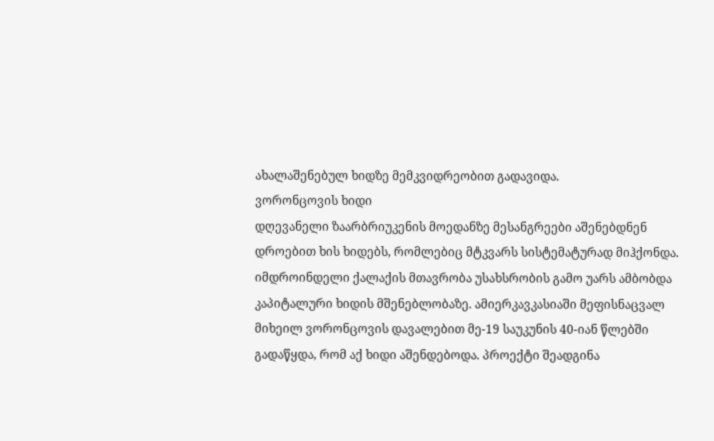ახალაშენებულ ხიდზე მემკვიდრეობით გადავიდა.
ვორონცოვის ხიდი
დღევანელი ზაარბრიუკენის მოედანზე მესანგრეები აშენებდნენ დროებით ხის ხიდებს, რომლებიც მტკვარს სისტემატურად მიჰქონდა. იმდროინდელი ქალაქის მთავრობა უსახსრობის გამო უარს ამბობდა კაპიტალური ხიდის მშენებლობაზე. ამიერკავკასიაში მეფისნაცვალ მიხეილ ვორონცოვის დავალებით მე-19 საუკუნის 40-იან წლებში გადაწყდა, რომ აქ ხიდი აშენდებოდა. პროექტი შეადგინა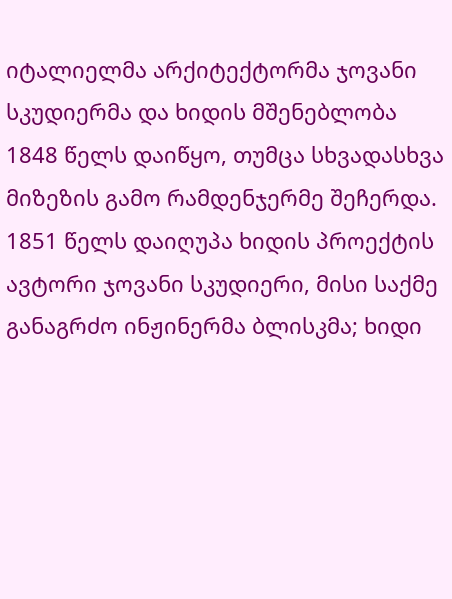იტალიელმა არქიტექტორმა ჯოვანი სკუდიერმა და ხიდის მშენებლობა 1848 წელს დაიწყო, თუმცა სხვადასხვა მიზეზის გამო რამდენჯერმე შეჩერდა. 1851 წელს დაიღუპა ხიდის პროექტის ავტორი ჯოვანი სკუდიერი, მისი საქმე განაგრძო ინჟინერმა ბლისკმა; ხიდი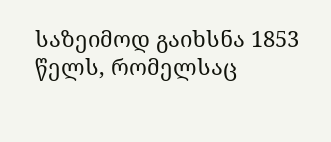საზეიმოდ გაიხსნა 1853 წელს, რომელსაც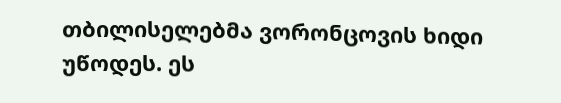თბილისელებმა ვორონცოვის ხიდი უწოდეს. ეს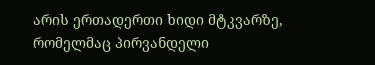არის ერთადერთი ხიდი მტკვარზე, რომელმაც პირვანდელი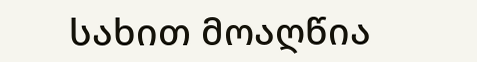სახით მოაღწია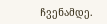ჩვენამდე.